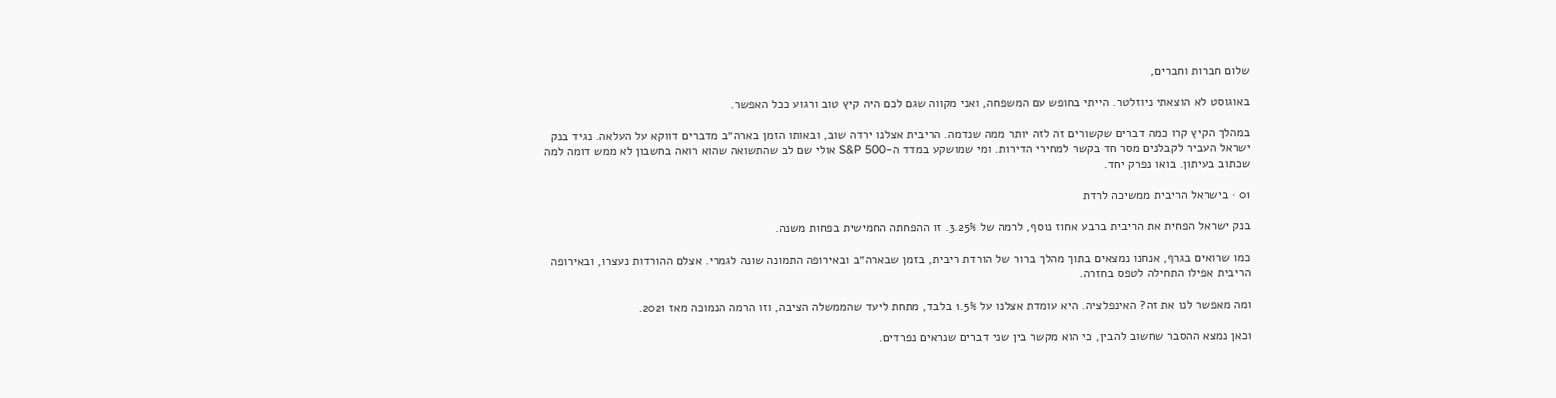שלום חברות וחברים,

באוגוסט לא הוצאתי ניוזלטר. הייתי בחופש עם המשפחה, ואני מקווה שגם לכם היה קיץ טוב ורגוע ככל האפשר.

במהלך הקיץ קרו כמה דברים שקשורים זה לזה יותר ממה שנדמה. הריבית אצלנו ירדה שוב, ובאותו הזמן בארה״ב מדברים דווקא על העלאה. נגיד בנק ישראל העביר לקבלנים מסר חד בקשר למחירי הדירות. ומי שמושקע במדד ה-S&P 500 אולי שם לב שהתשואה שהוא רואה בחשבון לא ממש דומה למה שכתוב בעיתון. בואו נפרק יחד.

01 · בישראל הריבית ממשיכה לרדת

בנק ישראל הפחית את הריבית ברבע אחוז נוסף, לרמה של 3.25%. זו ההפחתה החמישית בפחות משנה.

כמו שרואים בגרף, אנחנו נמצאים בתוך מהלך ברור של הורדת ריבית, בזמן שבארה״ב ובאירופה התמונה שונה לגמרי. אצלם ההורדות נעצרו, ובאירופה הריבית אפילו התחילה לטפס בחזרה.

ומה מאפשר לנו את זה? האינפלציה. היא עומדת אצלנו על 1.5% בלבד, מתחת ליעד שהממשלה הציבה, וזו הרמה הנמוכה מאז 2021.

וכאן נמצא ההסבר שחשוב להבין, כי הוא מקשר בין שני דברים שנראים נפרדים.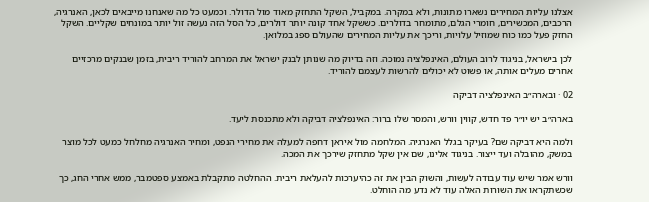אצלנו עליות המחירים נשארו מתונות, ולא במקרה. במקביל, השקל התחזק מאוד מול הדולר. וכמעט כל מה שאנחנו מייבאים לכאן, האנרגיה, הרכבים, המכשירים, חומרי הגלם, מתומחר בדולרים. כששקל אחד קונה יותר דולרים, כל הסל הזה נעשה זול יותר במונחים שקליים. השקל החזק פעל כמו כוח שמוזיל עלויות, וריכך את עליות המחירים שהעולם ספג במלואן.

לכן בישראל, בניגוד לרוב העולם, האינפלציה נמוכה. וזה בדיוק מה שנותן לבנק ישראל את המרחב להוריד ריבית, בזמן שבנקים מרכזיים אחרים מעלים אותה, או פשוט לא יכולים להרשות לעצמם להוריד.

02 · ובארה״ב האינפלציה דביקה

בארה״ב יש יו״ר פד חדש, קווין וורש, והמסר שלו ברור: האינפלציה דביקה ולא מתכנסת ליעד.

ולמה היא דביקה שם? בעיקר בגלל האנרגיה. המלחמה מול איראן דחפה למעלה את מחירי הנפט, ומחיר האנרגיה מחלחל כמעט לכל מוצר במשק, מהובלה ועד ייצור. בניגוד אלינו, שם אין שקל מתחזק שירכך את המכה.

וורש אמר שיש עוד עבודה לעשות, והשוק הבין את זה כהיערכות להעלאת ריבית. ההחלטה מתקבלת באמצע ספטמבר, ממש אחרי החג, כך שכשתקראו את השורות האלה עוד לא נדע מה הוחלט.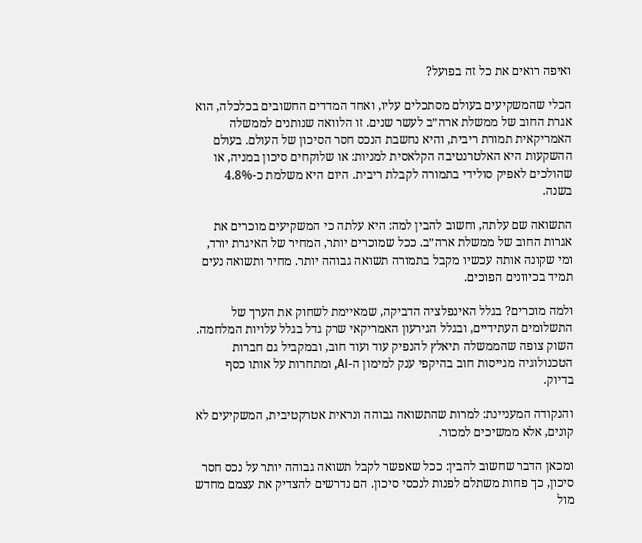ואיפה רואים את כל זה בפועל?

הכלי שהמשקיעים בעולם מסתכלים עליו, ואחד המדדים החשובים בכלכלה, הוא אגרת החוב של ממשלת ארה״ב לעשר שנים. זו הלוואה שנותנים לממשלה האמריקאית תמורת ריבית, והיא נחשבת הנכס חסר הסיכון של העולם. בעולם ההשקעות היא האלטרנטיבה הקלאסית למניות: או שלוקחים סיכון במניה, או שהולכים לאפיק סולידי בתמורה לקבלת ריבית. היום היא משלמת כ-4.8% בשנה.

התשואה שם עלתה, וחשוב להבין למה: היא עלתה כי המשקיעים מוכרים את אגרות החוב של ממשלת ארה״ב. ככל שמוכרים יותר, המחיר של האיגרת יורד, ומי שקונה אותה עכשיו מקבל בתמורה תשואה גבוהה יותר. מחיר ותשואה נעים תמיד בכיוונים הפוכים.

ולמה מוכרים? בגלל האינפלציה הדביקה, שמאיימת לשחוק את הערך של התשלומים העתידיים, ובגלל הגירעון האמריקאי שרק גדל בגלל עלויות המלחמה. השוק צופה שהממשלה תיאלץ להנפיק עוד ועוד חוב, ובמקביל גם חברות הטכנולוגיה מגייסות חוב בהיקפי ענק למימון ה-AI, ומתחרות על אותו כסף בדיוק.

והנקודה המעניינת: למרות שהתשואה גבוהה ונראית אטרקטיבית, המשקיעים לא קונים, אלא ממשיכים למכור.

ומכאן הדבר שחשוב להבין: ככל שאפשר לקבל תשואה גבוהה יותר על נכס חסר סיכון, כך פחות משתלם לפנות לנכסי סיכון. הם נדרשים להצדיק את עצמם מחדש מול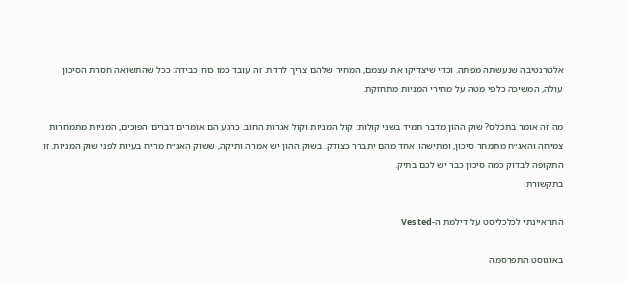אלטרנטיבה שנעשתה מפתה. וכדי שיצדיקו את עצמם, המחיר שלהם צריך לרדת. זה עובד כמו כוח כבידה: ככל שהתשואה חסרת הסיכון עולה, המשיכה כלפי מטה על מחירי המניות מתחזקת.

מה זה אומר בתכלס? שוק ההון מדבר תמיד בשני קולות: קול המניות וקול אגרות החוב. כרגע הם אומרים דברים הפוכים, המניות מתמחרות צמיחה והאג״ח מתמחר סיכון, ומתישהו אחד מהם יתברר כצודק. בשוק ההון יש אמרה ותיקה, ששוק האג״ח מריח בעיות לפני שוק המניות. זו התקופה לבדוק כמה סיכון כבר יש לכם בתיק.
בתקשורת

התראיינתי לכלכליסט על דילמת ה-Vested

באוגוסט התפרסמה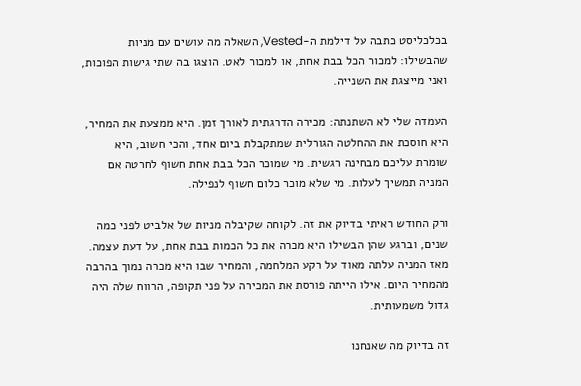בכלכליסט כתבה על דילמת ה-Vested, השאלה מה עושים עם מניות שהבשילו: למכור הכל בבת אחת, או למכור לאט. הוצגו בה שתי גישות הפוכות, ואני מייצגת את השנייה.

העמדה שלי לא השתנתה: מכירה הדרגתית לאורך זמן. היא ממצעת את המחיר, היא חוסכת את ההחלטה הגורלית שמתקבלת ביום אחד, והכי חשוב, היא שומרת עליכם מבחינה רגשית. מי שמוכר הכל בבת אחת חשוף לחרטה אם המניה תמשיך לעלות. מי שלא מוכר כלום חשוף לנפילה.

ורק החודש ראיתי בדיוק את זה. לקוחה שקיבלה מניות של אלביט לפני כמה שנים, וברגע שהן הבשילו היא מכרה את כל הכמות בבת אחת, על דעת עצמה. מאז המניה עלתה מאוד על רקע המלחמה, והמחיר שבו היא מכרה נמוך בהרבה מהמחיר היום. אילו הייתה פורסת את המכירה על פני תקופה, הרווח שלה היה גדול משמעותית.

זה בדיוק מה שאנחנו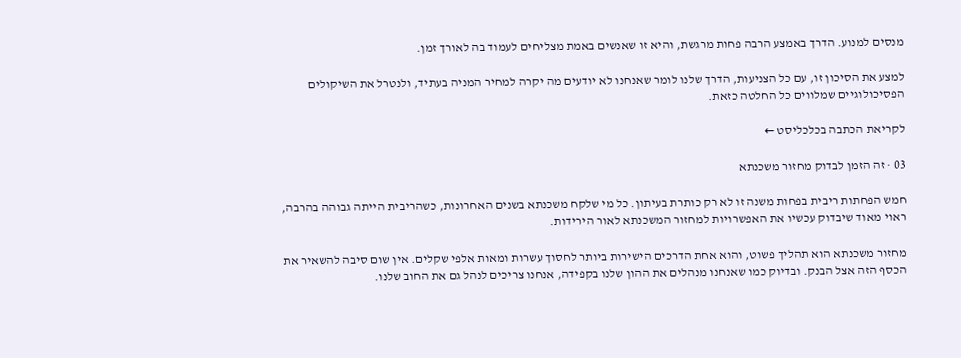מנסים למנוע. הדרך באמצע הרבה פחות מרגשת, והיא זו שאנשים באמת מצליחים לעמוד בה לאורך זמן.

למצע את הסיכון זו, עם כל הצניעות, הדרך שלנו לומר שאנחנו לא יודעים מה יקרה למחיר המניה בעתיד, ולנטרל את השיקולים הפסיכולוגיים שמלווים כל החלטה כזאת.

לקריאת הכתבה בכלכליסט ←

03 · זה הזמן לבדוק מחזור משכנתא

חמש הפחתות ריבית בפחות משנה זו לא רק כותרת בעיתון. כל מי שלקח משכנתא בשנים האחרונות, כשהריבית הייתה גבוהה בהרבה, ראוי מאוד שיבדוק עכשיו את האפשרויות למחזור המשכנתא לאור הירידות.

מחזור משכנתא הוא תהליך פשוט, והוא אחת הדרכים הישירות ביותר לחסוך עשרות ומאות אלפי שקלים. אין שום סיבה להשאיר את הכסף הזה אצל הבנק. ובדיוק כמו שאנחנו מנהלים את ההון שלנו בקפידה, אנחנו צריכים לנהל גם את החוב שלנו.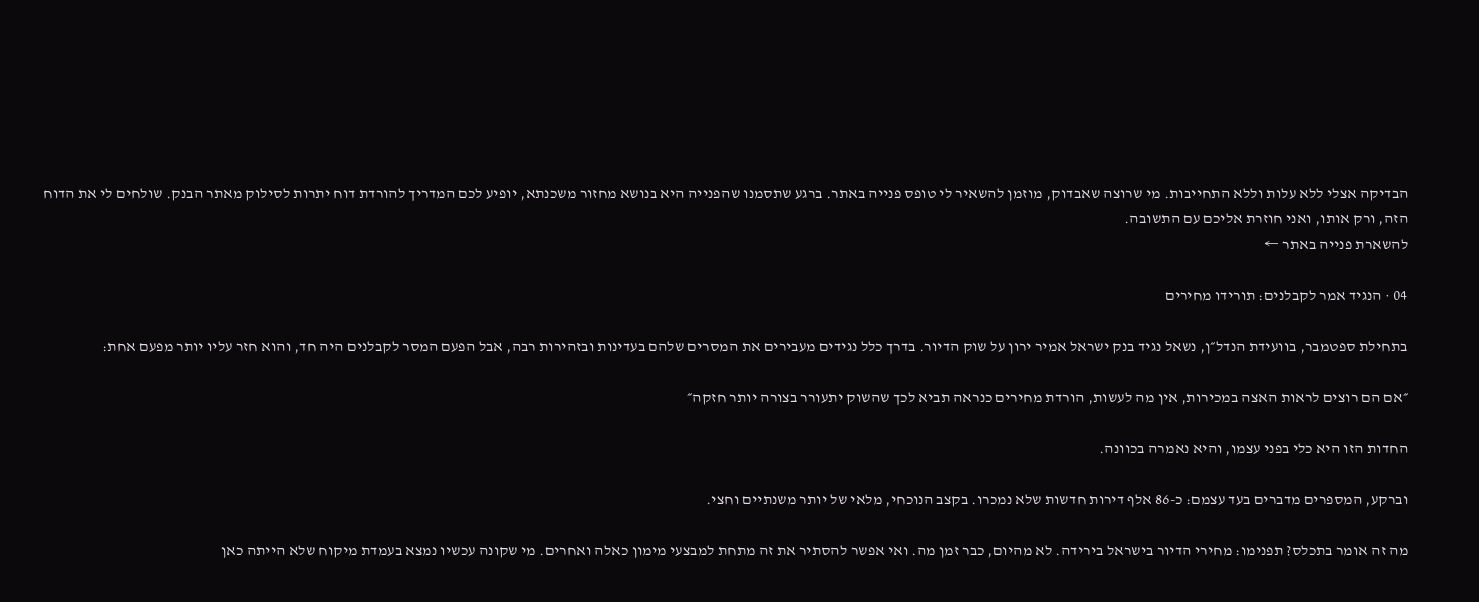הבדיקה אצלי ללא עלות וללא התחייבות. מי שרוצה שאבדוק, מוזמן להשאיר לי טופס פנייה באתר. ברגע שתסמנו שהפנייה היא בנושא מחזור משכנתא, יופיע לכם המדריך להורדת דוח יתרות לסילוק מאתר הבנק. שולחים לי את הדוח הזה, ורק אותו, ואני חוזרת אליכם עם התשובה.
להשארת פנייה באתר ←

04 · הנגיד אמר לקבלנים: תורידו מחירים

בתחילת ספטמבר, בוועידת הנדל״ן, נשאל נגיד בנק ישראל אמיר ירון על שוק הדיור. בדרך כלל נגידים מעבירים את המסרים שלהם בעדינות ובזהירות רבה, אבל הפעם המסר לקבלנים היה חד, והוא חזר עליו יותר מפעם אחת:

״אם הם רוצים לראות האצה במכירות, אין מה לעשות, הורדת מחירים כנראה תביא לכך שהשוק יתעורר בצורה יותר חזקה״

החדות הזו היא כלי בפני עצמו, והיא נאמרה בכוונה.

וברקע, המספרים מדברים בעד עצמם: כ-86 אלף דירות חדשות שלא נמכרו. בקצב הנוכחי, מלאי של יותר משנתיים וחצי.

מה זה אומר בתכלס? תפנימו: מחירי הדיור בישראל בירידה. לא מהיום, כבר זמן מה. ואי אפשר להסתיר את זה מתחת למבצעי מימון כאלה ואחרים. מי שקונה עכשיו נמצא בעמדת מיקוח שלא הייתה כאן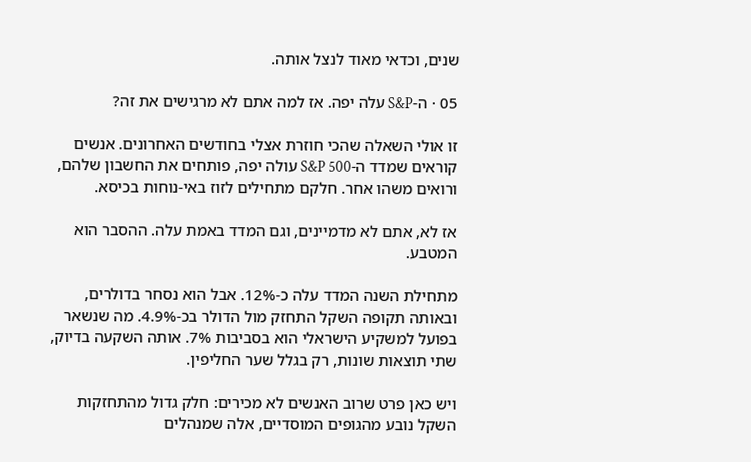שנים, וכדאי מאוד לנצל אותה.

05 · ה-S&P עלה יפה. אז למה אתם לא מרגישים את זה?

זו אולי השאלה שהכי חוזרת אצלי בחודשים האחרונים. אנשים קוראים שמדד ה-S&P 500 עולה יפה, פותחים את החשבון שלהם, ורואים משהו אחר. חלקם מתחילים לזוז באי-נוחות בכיסא.

אז לא, אתם לא מדמיינים, וגם המדד באמת עלה. ההסבר הוא המטבע.

מתחילת השנה המדד עלה כ-12%. אבל הוא נסחר בדולרים, ובאותה תקופה השקל התחזק מול הדולר בכ-4.9%. מה שנשאר בפועל למשקיע הישראלי הוא בסביבות 7%. אותה השקעה בדיוק, שתי תוצאות שונות, רק בגלל שער החליפין.

ויש כאן פרט שרוב האנשים לא מכירים: חלק גדול מהתחזקות השקל נובע מהגופים המוסדיים, אלה שמנהלים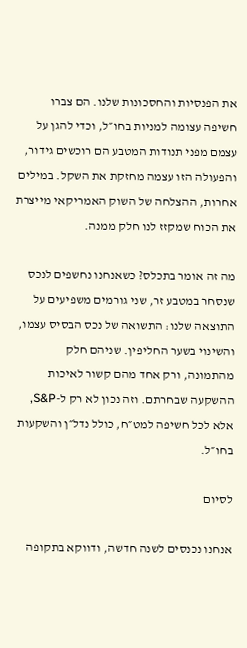את הפנסיות והחסכונות שלנו. הם צברו חשיפה עצומה למניות בחו״ל, וכדי להגן על עצמם מפני תנודות המטבע הם רוכשים גידור, והפעולה הזו עצמה מחזקת את השקל. במילים אחרות, ההצלחה של השוק האמריקאי מייצרת את הכוח שמקזז לנו חלק ממנה.

מה זה אומר בתכלס? כשאנחנו נחשפים לנכס שנסחר במטבע זר, שני גורמים משפיעים על התוצאה שלנו: התשואה של נכס הבסיס עצמו, והשינוי בשער החליפין. שניהם חלק מהתמונה, ורק אחד מהם קשור לאיכות ההשקעה שבחרתם. וזה נכון לא רק ל-S&P, אלא לכל חשיפה למט״ח, כולל נדל״ן והשקעות בחו״ל.

לסיום

אנחנו נכנסים לשנה חדשה, ודווקא בתקופה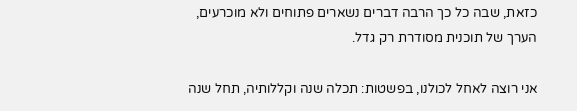כזאת, שבה כל כך הרבה דברים נשארים פתוחים ולא מוכרעים, הערך של תוכנית מסודרת רק גדל.

אני רוצה לאחל לכולנו, בפשטות: תכלה שנה וקללותיה, תחל שנה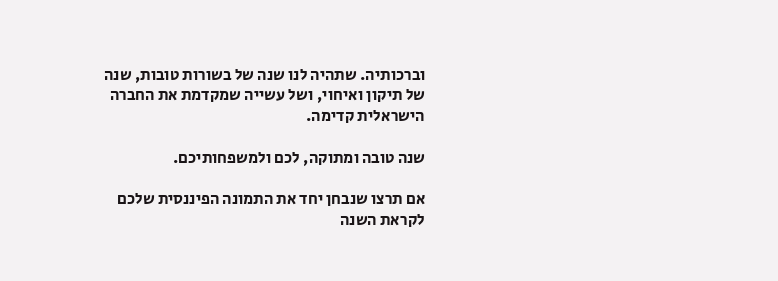וברכותיה. שתהיה לנו שנה של בשורות טובות, שנה של תיקון ואיחוי, ושל עשייה שמקדמת את החברה הישראלית קדימה.

שנה טובה ומתוקה, לכם ולמשפחותיכם.

אם תרצו שנבחן יחד את התמונה הפיננסית שלכם לקראת השנה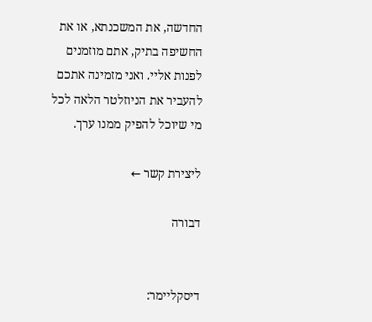החדשה, את המשכנתא, או את החשיפה בתיק, אתם מוזמנים לפנות אליי. ואני מזמינה אתכם להעביר את הניוזלטר הלאה לכל מי שיוכל להפיק ממנו ערך.

ליצירת קשר ←

דבורה


דיסקליימר: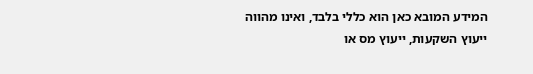המידע המובא כאן הוא כללי בלבד, ואינו מהווה ייעוץ השקעות, ייעוץ מס או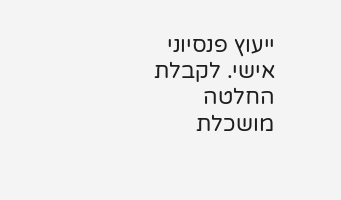ייעוץ פנסיוני אישי. לקבלת החלטה מושכלת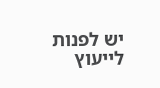יש לפנות לייעוץ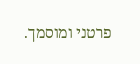פרטני ומוסמך.